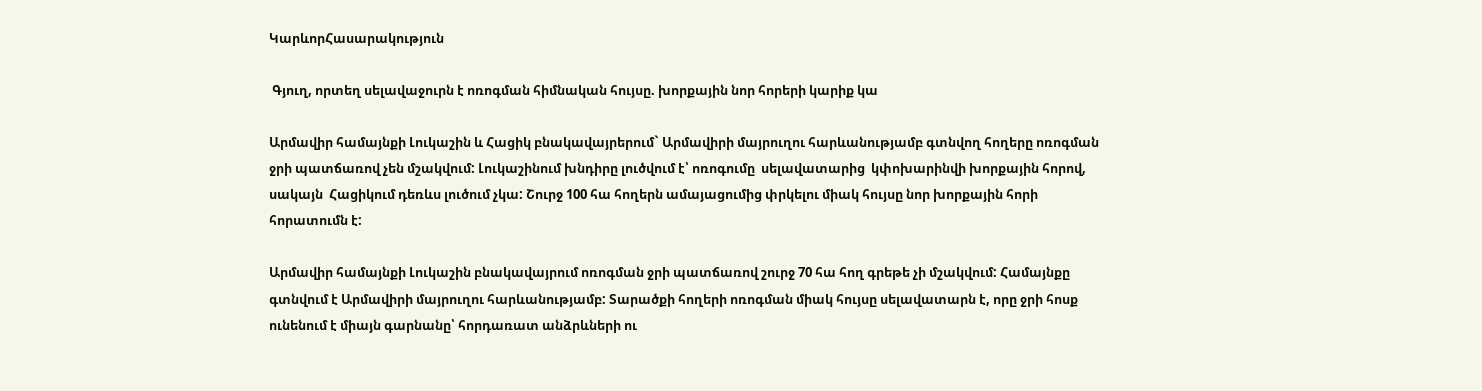ԿարևորՀասարակություն

 Գյուղ, որտեղ սելավաջուրն է ոռոգման հիմնական հույսը. խորքային նոր հորերի կարիք կա

Արմավիր համայնքի Լուկաշին և Հացիկ բնակավայրերում` Արմավիրի մայրուղու հարևանությամբ գտնվող հողերը ոռոգման ջրի պատճառով չեն մշակվում: Լուկաշինում խնդիրը լուծվում է՝ ոռոգումը  սելավատարից  կփոխարինվի խորքային հորով, սակայն  Հացիկում դեռևս լուծում չկա: Շուրջ 100 հա հողերն ամայացումից փրկելու միակ հույսը նոր խորքային հորի հորատումն է:

Արմավիր համայնքի Լուկաշին բնակավայրում ոռոգման ջրի պատճառով շուրջ 70 հա հող գրեթե չի մշակվում: Համայնքը գտնվում է Արմավիրի մայրուղու հարևանությամբ: Տարածքի հողերի ոռոգման միակ հույսը սելավատարն է, որը ջրի հոսք ունենում է միայն գարնանը՝ հորդառատ անձրևների ու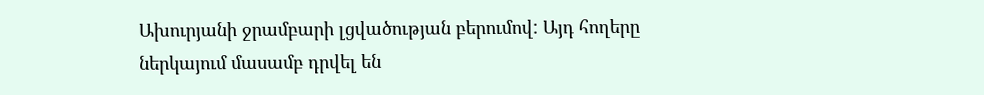Ախուրյանի ջրամբարի լցվածության բերումով: Այդ հողերը ներկայում մասամբ դրվել են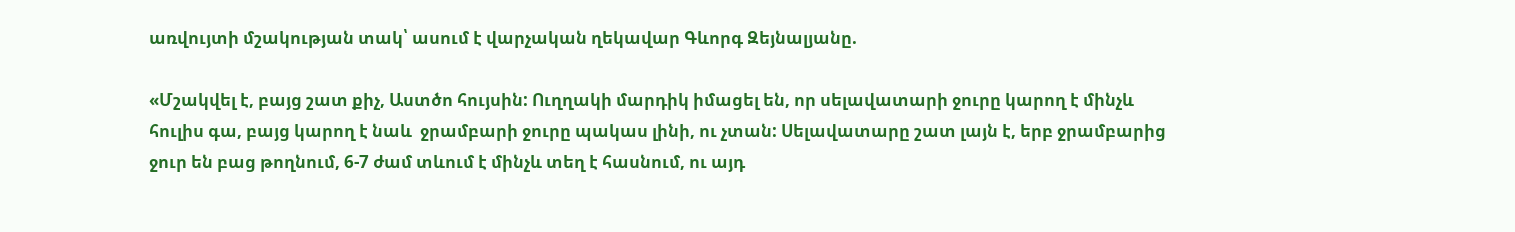առվույտի մշակության տակ՝ ասում է վարչական ղեկավար Գևորգ Զեյնալյանը.

«Մշակվել է, բայց շատ քիչ, Աստծո հույսին: Ուղղակի մարդիկ իմացել են, որ սելավատարի ջուրը կարող է մինչև հուլիս գա, բայց կարող է նաև  ջրամբարի ջուրը պակաս լինի, ու չտան: Սելավատարը շատ լայն է, երբ ջրամբարից  ջուր են բաց թողնում, 6-7 ժամ տևում է մինչև տեղ է հասնում, ու այդ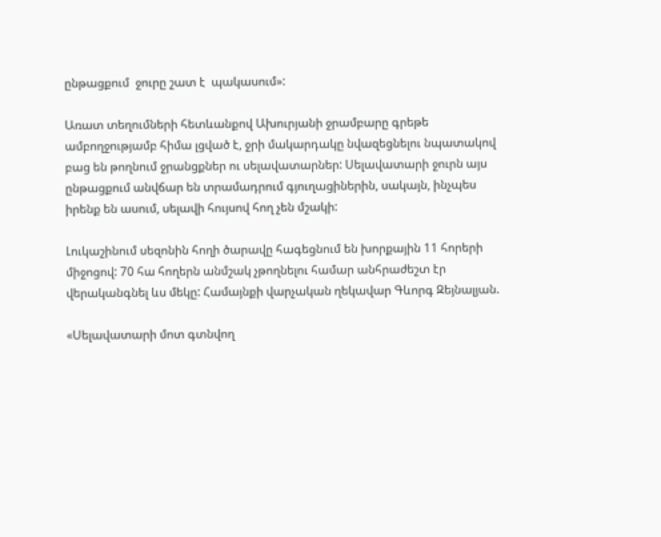ընթացքում  ջուրը շատ է  պակասում»:

Առատ տեղումների հետևանքով Ախուրյանի ջրամբարը գրեթե ամբողջությամբ հիմա լցված է, ջրի մակարդակը նվազեցնելու նպատակով  բաց են թողնում ջրանցքներ ու սելավատարներ: Սելավատարի ջուրն այս ընթացքում անվճար են տրամադրում գյուղացիներին, սակայն, ինչպես իրենք են ասում, սելավի հույսով հող չեն մշակի:

Լուկաշինում սեզոնին հողի ծարավը հագեցնում են խորքային 11 հորերի միջոցով: 70 հա հողերն անմշակ չթողնելու համար անհրաժեշտ էր  վերականգնել ևս մեկը: Համայնքի վարչական ղեկավար Գևորգ Զեյնալյան.

«Սելավատարի մոտ գտնվող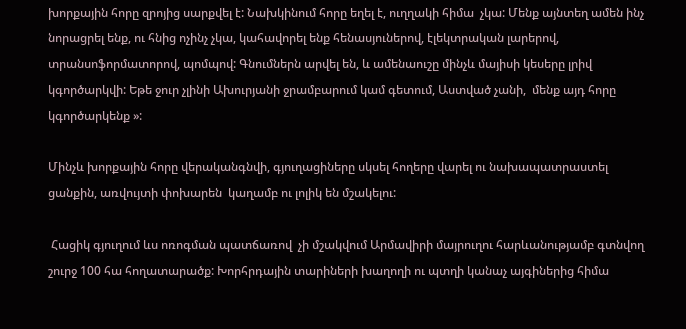խորքային հորը զրոյից սարքվել է: Նախկինում հորը եղել է, ուղղակի հիմա  չկա: Մենք այնտեղ ամեն ինչ նորացրել ենք, ու հնից ոչինչ չկա, կահավորել ենք հենասյուներով, էլեկտրական լարերով, տրանսոֆորմատորով, պոմպով: Գնումներն արվել են, և ամենաուշը մինչև մայիսի կեսերը լրիվ կգործարկվի: Եթե ջուր չլինի Ախուրյանի ջրամբարում կամ գետում, Աստված չանի,  մենք այդ հորը կգործարկենք »:

Մինչև խորքային հորը վերականգնվի, գյուղացիները սկսել հողերը վարել ու նախապատրաստել ցանքին, առվույտի փոխարեն  կաղամբ ու լոլիկ են մշակելու:

 Հացիկ գյուղում ևս ոռոգման պատճառով  չի մշակվում Արմավիրի մայրուղու հարևանությամբ գտնվող շուրջ 100 հա հողատարածք: Խորհրդային տարիների խաղողի ու պտղի կանաչ այգիներից հիմա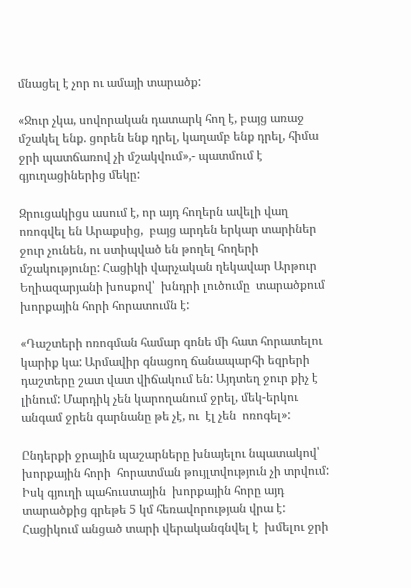մնացել է չոր ու ամայի տարածք:

«Ջուր չկա, սովորական դատարկ հող է, բայց առաջ մշակել ենք. ցորեն ենք դրել, կաղամբ ենք դրել, հիմա ջրի պատճառով չի մշակվում»,- պատմում է գյուղացիներից մեկը:

Զրուցակիցս ասում է, որ այդ հողերն ավելի վաղ ոռոգվել են Արաքսից,  բայց արդեն երկար տարիներ ջուր չունեն, ու ստիպված են թողել հողերի մշակությունը: Հացիկի վարչական ղեկավար Արթուր Եղիազարյանի խոսքով՝  խնդրի լուծումը  տարածքում խորքային հորի հորատումն է:

«Դաշտերի ոռոգման համար գոնե մի հատ հորատելու  կարիք կա: Արմավիր գնացող ճանապարհի եզրերի դաշտերը շատ վատ վիճակում են: Այդտեղ ջուր քիչ է լինում: Մարդիկ չեն կարողանում ջրել, մեկ-երկու անգամ ջրեն գարնանը թե չէ, ու  էլ չեն  ոռոգել»:

Ընդերքի ջրային պաշարները խնայելու նպատակով՝ խորքային հորի  հորատման թույլտվություն չի տրվում:  Իսկ գյուղի պահուստային  խորքային հորը այդ տարածքից գրեթե 5 կմ հեռավորության վրա է: Հացիկում անցած տարի վերականգնվել է  խմելու ջրի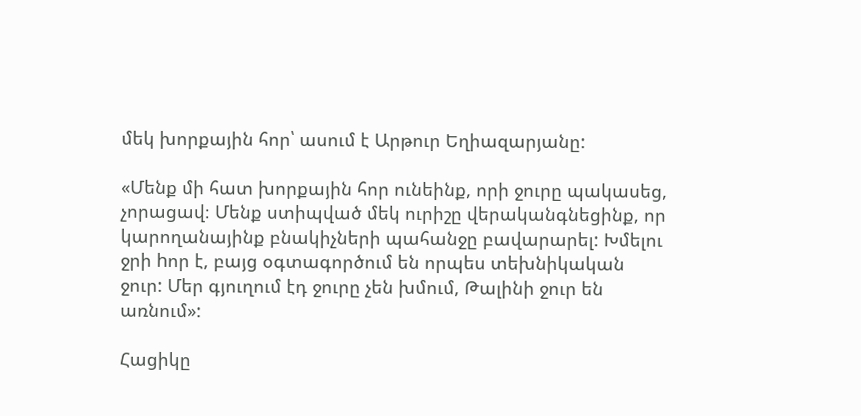մեկ խորքային հոր՝ ասում է Արթուր Եղիազարյանը:

«Մենք մի հատ խորքային հոր ունեինք, որի ջուրը պակասեց, չորացավ։ Մենք ստիպված մեկ ուրիշը վերականգնեցինք, որ կարողանայինք բնակիչների պահանջը բավարարել: Խմելու ջրի hոր է, բայց օգտագործում են որպես տեխնիկական ջուր: Մեր գյուղում էդ ջուրը չեն խմում, Թալինի ջուր են առնում»:

Հացիկը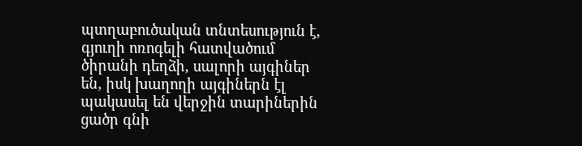պտղաբուծական տնտեսություն է, գյուղի ոռոգելի հատվածում ծիրանի դեղձի, սալորի այգիներ են, իսկ խաղողի այգիներն էլ պակասել են վերջին տարիներին ցածր գնի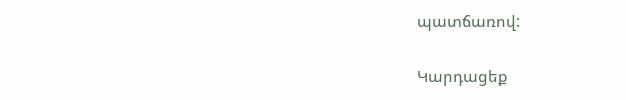պատճառով:

Կարդացեք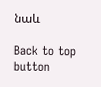նաև

Back to top button